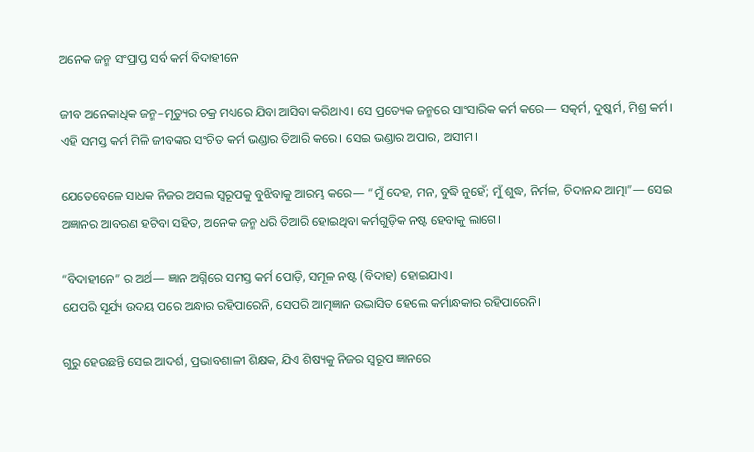ଅନେକ ଜନ୍ମ ସଂପ୍ରାପ୍ତ ସର୍ବ କର୍ମ ବିଦାହୀନେ

ଜୀବ ଅନେକାଧିକ ଜନ୍ମ–ମୃତ୍ୟୁର ଚକ୍ର ମଧ୍ୟରେ ଯିବା ଆସିବା କରିଥାଏ। ସେ ପ୍ରତ୍ୟେକ ଜନ୍ମରେ ସାଂସାରିକ କର୍ମ କରେ— ସତ୍କର୍ମ, ଦୁଷ୍କର୍ମ, ମିଶ୍ର କର୍ମ। ଏହି ସମସ୍ତ କର୍ମ ମିଳି ଜୀବଙ୍କର ସଂଚିତ କର୍ମ ଭଣ୍ଡାର ତିଆରି କରେ। ସେଇ ଭଣ୍ଡାର ଅପାର, ଅସୀମ।

ଯେତେବେଳେ ସାଧକ ନିଜର ଅସଲ ସ୍ୱରୂପକୁ ବୁଝିବାକୁ ଆରମ୍ଭ କରେ— “ମୁଁ ଦେହ, ମନ, ବୁଦ୍ଧି ନୁହେଁ; ମୁଁ ଶୁଦ୍ଧ, ନିର୍ମଳ, ଚିଦାନନ୍ଦ ଆତ୍ମା”— ସେଇ ଅଜ୍ଞାନର ଆବରଣ ହଟିବା ସହିତ, ଅନେକ ଜନ୍ମ ଧରି ତିଆରି ହୋଇଥିବା କର୍ମଗୁଡ଼ିକ ନଷ୍ଟ ହେବାକୁ ଲାଗେ।

“ବିଦାହୀନେ” ର ଅର୍ଥ— ଜ୍ଞାନ ଅଗ୍ନିରେ ସମସ୍ତ କର୍ମ ପୋଡ଼ି, ସମୂଳ ନଷ୍ଟ (ବିଦାହ) ହୋଇଯାଏ।
ଯେପରି ସୂର୍ଯ୍ୟ ଉଦୟ ପରେ ଅନ୍ଧାର ରହିପାରେନି, ସେପରି ଆତ୍ମଜ୍ଞାନ ଉଦ୍ଭାସିତ ହେଲେ କର୍ମାନ୍ଧକାର ରହିପାରେନି।

ଗୁରୁ ହେଉଛନ୍ତି ସେଇ ଆଦର୍ଶ, ପ୍ରଭାବଶାଳୀ ଶିକ୍ଷକ, ଯିଏ ଶିଷ୍ୟକୁ ନିଜର ସ୍ୱରୂପ ଜ୍ଞାନରେ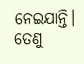ନେଇଯାନ୍ତି। ତେଣୁ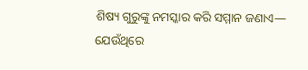ଶିଷ୍ୟ ଗୁରୁଙ୍କୁ ନମସ୍କାର କରି ସମ୍ମାନ ଜଣାଏ— ଯେଉଁଥିରେ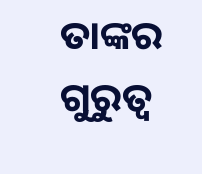ତାଙ୍କର ଗୁରୁତ୍ୱ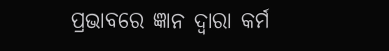ପ୍ରଭାବରେ ଜ୍ଞାନ ଦ୍ୱାରା କର୍ମ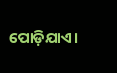ପୋଡ଼ିଯାଏ।